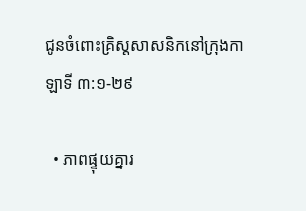ជូនចំពោះគ្រិស្តសាសនិកនៅក្រុងកាឡាទី ៣:១-២៩

  • ភាពផ្ទុយគ្នារ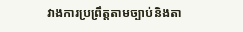វាងការប្រព្រឹត្តតាមច្បាប់និងតា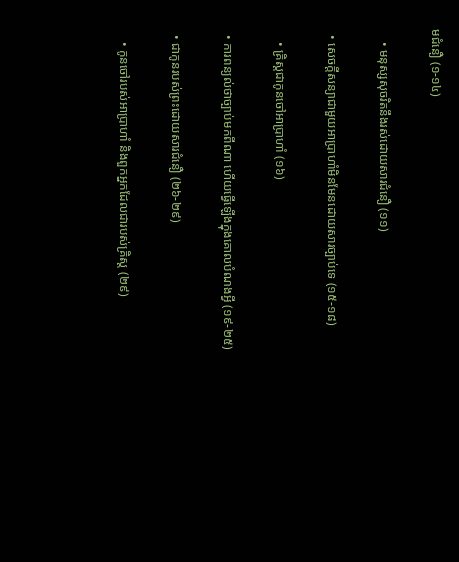មជំនឿ (១-១៤)

    • មនុស្សសុចរិតនឹងរស់ដោយសារជំនឿ (១១)

  • សេចក្ដីសន្យាជាមួយអាប្រាហាំមិនមែនដោយសារច្បាប់ទេ (១៥-១៨)

    • គ្រិស្តជាកូនចៅអាប្រាហាំ (១៦)

  • ការពន្យល់ថាច្បាប់មកពីណា ហើយធ្វើឡើងក្នុងគោលបំណងអ្វី (១៩-២៥)

  • ជាកូនរបស់ព្រះដោយសារជំនឿ (២៦-២៩)

    • កូនចៅរបស់អាប្រាហាំ និងពួកអ្នកដែលជារបស់គ្រិស្ត (២៩)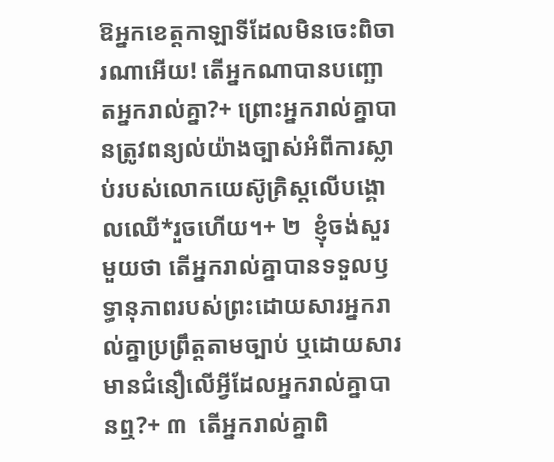ឱអ្នកខេត្តកាឡាទីដែលមិនចេះពិចារណាអើយ! តើអ្នកណាបានបញ្ឆោតអ្នករាល់គ្នា?+ ព្រោះអ្នករាល់គ្នាបានត្រូវពន្យល់យ៉ាងច្បាស់អំពីការស្លាប់របស់លោកយេស៊ូគ្រិស្តលើបង្គោលឈើ*រួចហើយ។+ ២  ខ្ញុំចង់សួរមួយថា តើអ្នករាល់គ្នាបានទទួលឫទ្ធានុភាពរបស់ព្រះដោយសារអ្នករាល់គ្នាប្រព្រឹត្តតាមច្បាប់ ឬដោយសារមានជំនឿលើអ្វីដែលអ្នករាល់គ្នាបានឮ?+ ៣  តើអ្នករាល់គ្នាពិ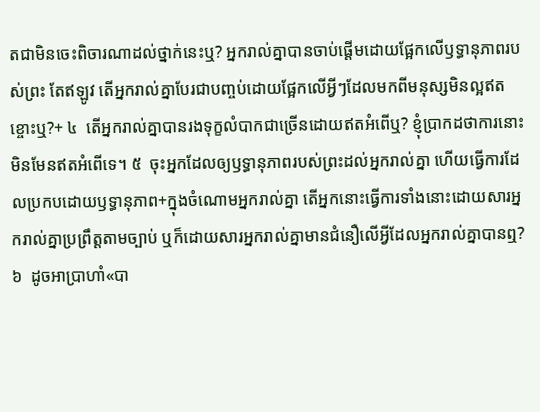តជាមិនចេះពិចារណាដល់ថ្នាក់នេះឬ? អ្នករាល់គ្នាបានចាប់ផ្ដើមដោយផ្អែកលើឫទ្ធានុភាពរបស់ព្រះ តែឥឡូវ តើអ្នករាល់គ្នាបែរជាបញ្ចប់ដោយផ្អែកលើអ្វីៗដែលមកពីមនុស្សមិនល្អឥតខ្ចោះឬ?+ ៤  តើអ្នករាល់គ្នាបានរងទុក្ខលំបាកជាច្រើនដោយឥតអំពើឬ? ខ្ញុំប្រាកដថាការនោះមិនមែនឥតអំពើទេ។ ៥  ចុះអ្នកដែលឲ្យឫទ្ធានុភាពរបស់ព្រះដល់អ្នករាល់គ្នា ហើយធ្វើការដែលប្រកបដោយឫទ្ធានុភាព+ក្នុងចំណោមអ្នករាល់គ្នា តើអ្នកនោះធ្វើការទាំងនោះដោយសារអ្នករាល់គ្នាប្រព្រឹត្តតាមច្បាប់ ឬក៏ដោយសារអ្នករាល់គ្នាមានជំនឿលើអ្វីដែលអ្នករាល់គ្នាបានឮ? ៦  ដូចអាប្រាហាំ«បា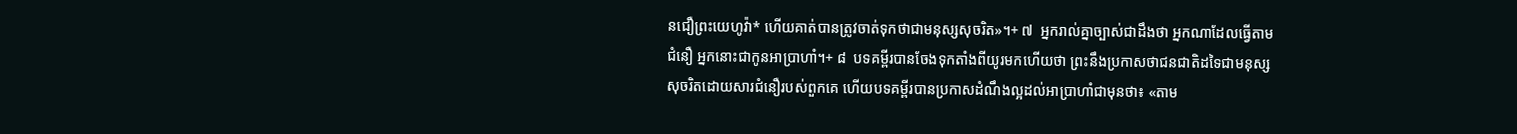នជឿព្រះយេហូវ៉ា* ហើយគាត់បានត្រូវចាត់ទុកថាជាមនុស្សសុចរិត»។+ ៧  អ្នករាល់គ្នាច្បាស់ជាដឹងថា អ្នកណាដែលធ្វើតាមជំនឿ អ្នកនោះជាកូនអាប្រាហាំ។+ ៨  បទគម្ពីរបានចែងទុកតាំងពីយូរមកហើយថា ព្រះនឹងប្រកាសថាជនជាតិដទៃជាមនុស្សសុចរិតដោយសារជំនឿរបស់ពួកគេ ហើយបទគម្ពីរបានប្រកាសដំណឹងល្អដល់អាប្រាហាំជាមុនថា៖ «តាម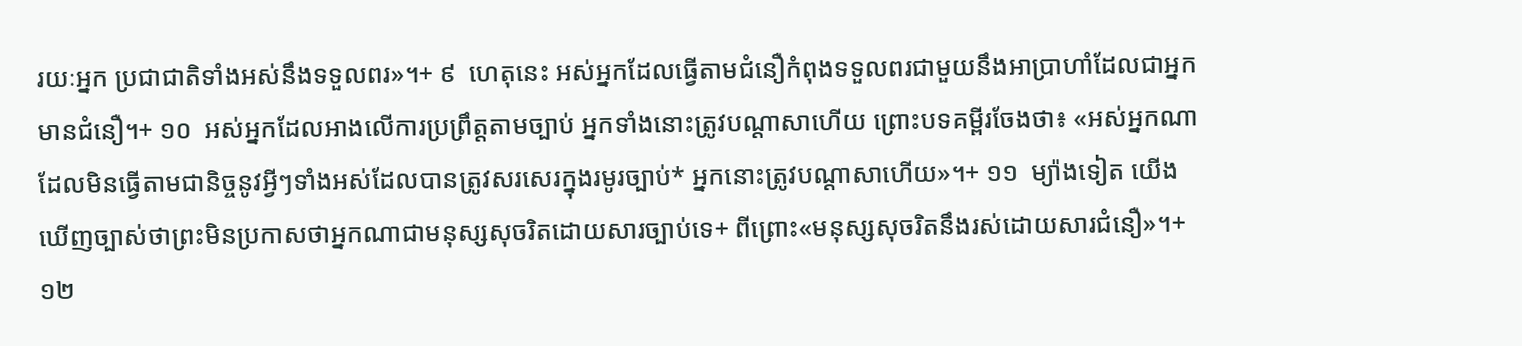រយៈអ្នក ប្រជាជាតិទាំងអស់នឹងទទួលពរ»។+ ៩  ហេតុនេះ អស់អ្នកដែលធ្វើតាមជំនឿកំពុងទទួលពរជាមួយនឹងអាប្រាហាំដែលជាអ្នកមានជំនឿ។+ ១០  អស់អ្នកដែលអាងលើការប្រព្រឹត្តតាមច្បាប់ អ្នកទាំងនោះត្រូវបណ្ដាសាហើយ ព្រោះបទគម្ពីរចែងថា៖ «អស់អ្នកណាដែលមិនធ្វើតាមជានិច្ចនូវអ្វីៗទាំងអស់ដែលបានត្រូវសរសេរក្នុងរមូរច្បាប់* អ្នកនោះត្រូវបណ្ដាសាហើយ»។+ ១១  ម្យ៉ាងទៀត យើងឃើញច្បាស់ថាព្រះមិនប្រកាសថាអ្នកណាជាមនុស្សសុចរិតដោយសារច្បាប់ទេ+ ពីព្រោះ«មនុស្សសុចរិតនឹងរស់ដោយសារជំនឿ»។+ ១២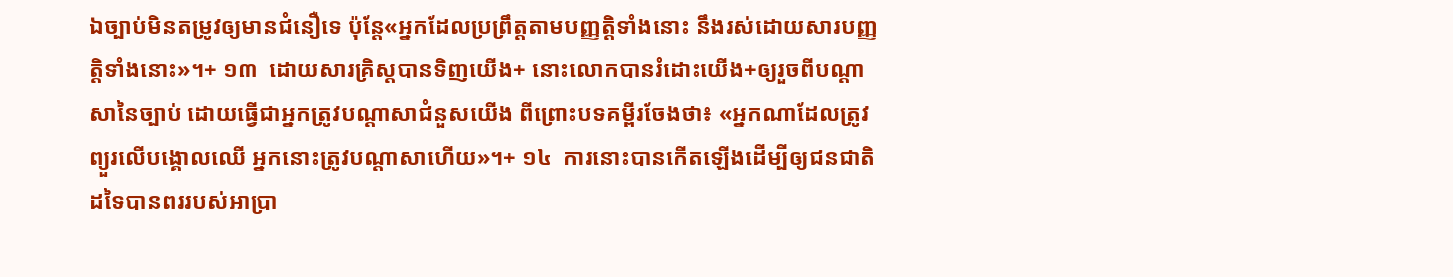ឯច្បាប់មិនតម្រូវឲ្យមានជំនឿទេ ប៉ុន្តែ«អ្នកដែលប្រព្រឹត្តតាមបញ្ញត្ដិទាំងនោះ នឹងរស់ដោយសារបញ្ញត្ដិទាំងនោះ»។+ ១៣  ដោយសារគ្រិស្តបានទិញយើង+ នោះលោកបានរំដោះយើង+ឲ្យរួចពីបណ្ដាសានៃច្បាប់ ដោយធ្វើជាអ្នកត្រូវបណ្ដាសាជំនួសយើង ពីព្រោះបទគម្ពីរចែងថា៖ «អ្នកណាដែលត្រូវព្យួរលើបង្គោលឈើ អ្នកនោះត្រូវបណ្ដាសាហើយ»។+ ១៤  ការនោះបានកើតឡើងដើម្បីឲ្យជនជាតិដទៃបានពររបស់អាប្រា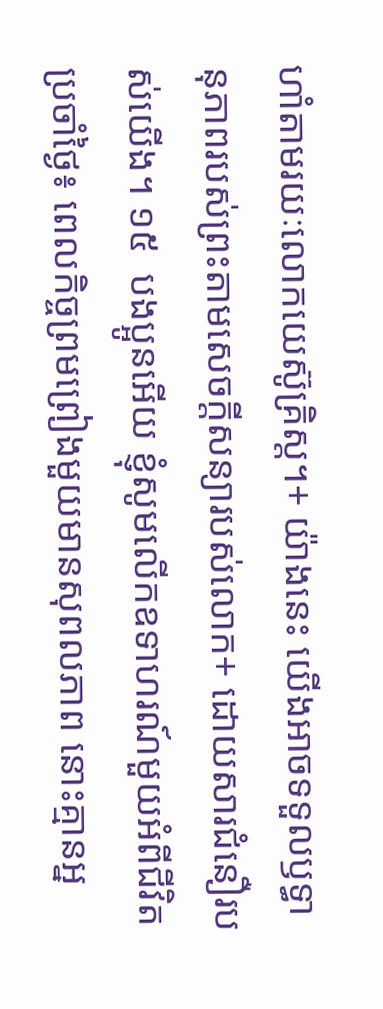ហាំតាមរយៈលោកយេស៊ូគ្រិស្ត។+ យ៉ាងនេះ យើងអាចទទួលឫទ្ធានុភាពរបស់ព្រះតាមសេចក្ដីសន្យារបស់លោក+ ដោយសារជំនឿរបស់យើង។ ១៥  បងប្អូនអើយ ខ្ញុំសូមលើកឧទាហរណ៍មួយអំពីជីវិតប្រចាំថ្ងៃ៖ ពេលកិច្ចព្រមព្រៀងមួយមានសុពលភាព នោះគ្មានអ្ន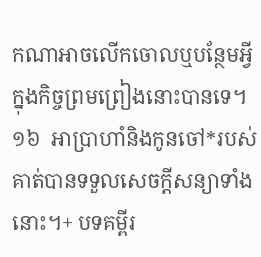កណាអាចលើកចោលឬបន្ថែមអ្វីក្នុងកិច្ចព្រមព្រៀងនោះបានទេ។ ១៦  អាប្រាហាំនិងកូនចៅ*របស់គាត់បានទទួលសេចក្ដីសន្យាទាំងនោះ។+ បទគម្ពីរ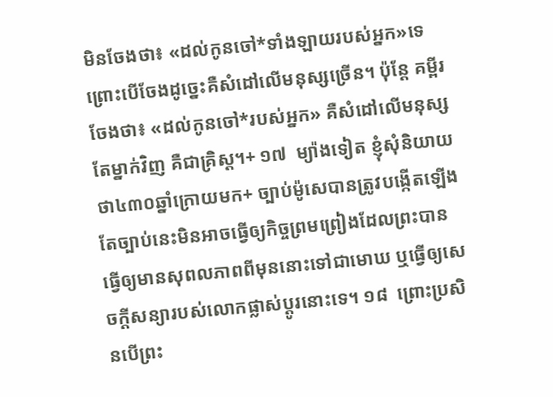មិនចែងថា៖ «ដល់កូនចៅ*ទាំងឡាយរបស់អ្នក»ទេ ព្រោះបើចែងដូច្នេះគឺសំដៅលើមនុស្សច្រើន។ ប៉ុន្តែ គម្ពីរចែងថា៖ «ដល់កូនចៅ*របស់អ្នក» គឺសំដៅលើមនុស្សតែម្នាក់វិញ គឺជាគ្រិស្ត។+ ១៧  ម្យ៉ាងទៀត ខ្ញុំសុំនិយាយថា៤៣០ឆ្នាំក្រោយមក+ ច្បាប់ម៉ូសេបានត្រូវបង្កើតឡើង តែច្បាប់នេះមិនអាចធ្វើឲ្យកិច្ចព្រមព្រៀងដែលព្រះបានធ្វើឲ្យមានសុពលភាពពីមុននោះទៅជាមោឃ ឬធ្វើឲ្យសេចក្ដីសន្យារបស់លោកផ្លាស់ប្ដូរនោះទេ។ ១៨  ព្រោះប្រសិនបើព្រះ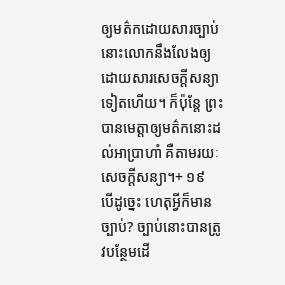ឲ្យមត៌កដោយសារច្បាប់ នោះលោកនឹងលែងឲ្យដោយសារសេចក្ដីសន្យាទៀតហើយ។ ក៏ប៉ុន្តែ ព្រះបានមេត្តាឲ្យមត៌កនោះដល់អាប្រាហាំ គឺតាមរយៈសេចក្ដីសន្យា។+ ១៩  បើដូច្នេះ ហេតុអ្វីក៏មានច្បាប់? ច្បាប់នោះបានត្រូវបន្ថែមដើ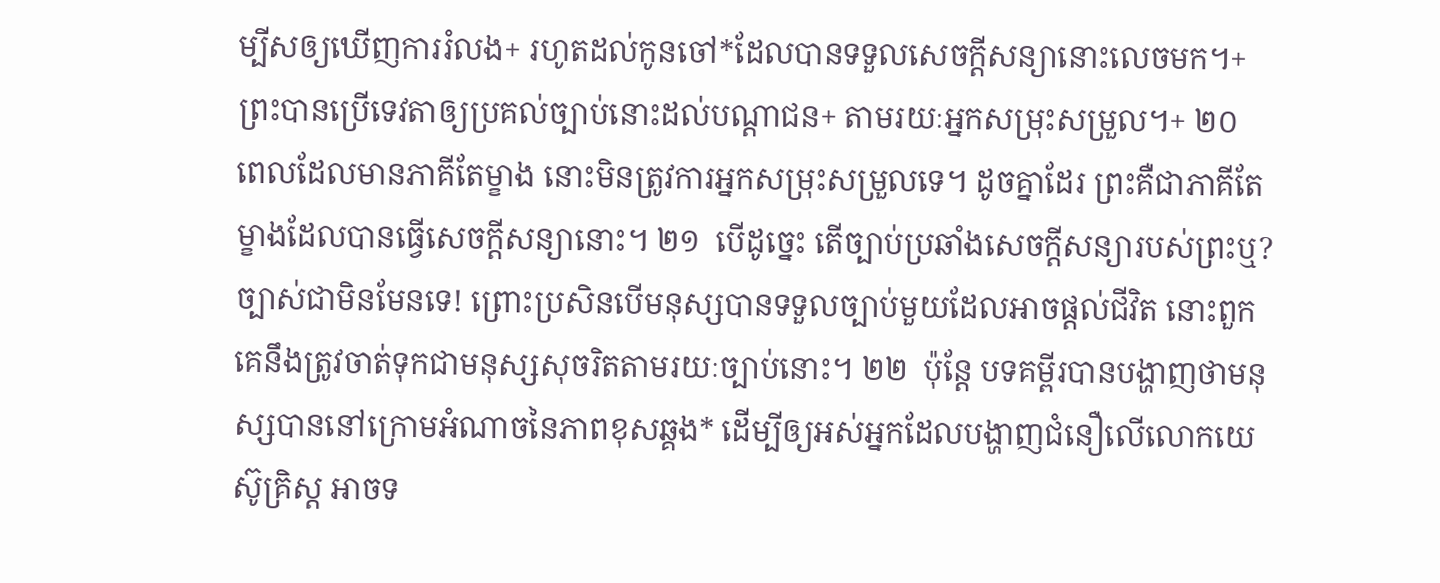ម្បីសឲ្យឃើញការរំលង+ រហូតដល់កូនចៅ*ដែលបានទទួលសេចក្ដីសន្យានោះលេចមក។+ ព្រះបានប្រើទេវតាឲ្យប្រគល់ច្បាប់នោះដល់បណ្ដាជន+ តាមរយៈអ្នកសម្រុះសម្រួល។+ ២០  ពេលដែលមានភាគីតែម្ខាង នោះមិនត្រូវការអ្នកសម្រុះសម្រួលទេ។ ដូចគ្នាដែរ ព្រះគឺជាភាគីតែម្ខាងដែលបានធ្វើសេចក្ដីសន្យានោះ។ ២១  បើដូច្នេះ តើច្បាប់ប្រឆាំងសេចក្ដីសន្យារបស់ព្រះឬ? ច្បាស់ជាមិនមែនទេ! ព្រោះប្រសិនបើមនុស្សបានទទួលច្បាប់មួយដែលអាចផ្ដល់ជីវិត នោះពួកគេនឹងត្រូវចាត់ទុកជាមនុស្សសុចរិតតាមរយៈច្បាប់នោះ។ ២២  ប៉ុន្តែ បទគម្ពីរបានបង្ហាញថាមនុស្សបាននៅក្រោមអំណាចនៃភាពខុសឆ្គង* ដើម្បីឲ្យអស់អ្នកដែលបង្ហាញជំនឿលើលោកយេស៊ូគ្រិស្ត អាចទ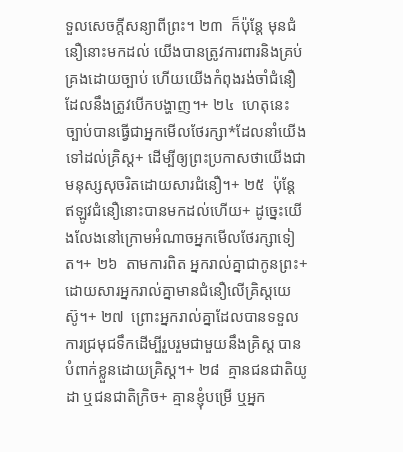ទួលសេចក្ដីសន្យាពីព្រះ។ ២៣  ក៏ប៉ុន្តែ មុនជំនឿនោះមកដល់ យើងបានត្រូវការពារនិងគ្រប់គ្រងដោយច្បាប់ ហើយយើងកំពុងរង់ចាំជំនឿដែលនឹងត្រូវបើកបង្ហាញ។+ ២៤  ហេតុនេះ ច្បាប់បានធ្វើជាអ្នកមើលថែរក្សា*ដែលនាំយើងទៅដល់គ្រិស្ត+ ដើម្បីឲ្យព្រះប្រកាសថាយើងជាមនុស្សសុចរិតដោយសារជំនឿ។+ ២៥  ប៉ុន្តែ ឥឡូវជំនឿនោះបានមកដល់ហើយ+ ដូច្នេះយើងលែងនៅក្រោមអំណាចអ្នកមើលថែរក្សាទៀត។+ ២៦  តាមការពិត អ្នករាល់គ្នាជាកូនព្រះ+ ដោយសារអ្នករាល់គ្នាមានជំនឿលើគ្រិស្តយេស៊ូ។+ ២៧  ព្រោះអ្នករាល់គ្នាដែលបានទទួលការជ្រមុជទឹកដើម្បីរួបរួមជាមួយនឹងគ្រិស្ត បានបំពាក់ខ្លួនដោយគ្រិស្ត។+ ២៨  គ្មានជនជាតិយូដា ឬជនជាតិក្រិច+ គ្មានខ្ញុំបម្រើ ឬអ្នក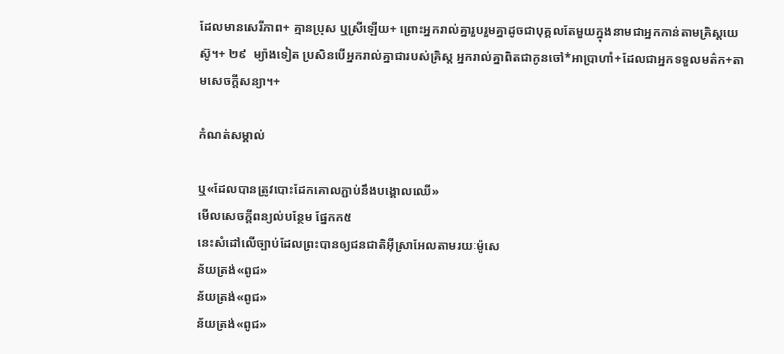ដែលមានសេរីភាព+ គ្មានប្រុស ឬស្រីឡើយ+ ព្រោះអ្នករាល់គ្នារួបរួមគ្នាដូចជាបុគ្គលតែមួយក្នុងនាមជាអ្នកកាន់តាមគ្រិស្តយេស៊ូ។+ ២៩  ម្យ៉ាងទៀត ប្រសិនបើអ្នករាល់គ្នាជារបស់គ្រិស្ត អ្នករាល់គ្នាពិតជាកូនចៅ*អាប្រាហាំ+ដែលជាអ្នកទទួលមត៌ក+តាមសេចក្ដីសន្យា។+

កំណត់សម្គាល់

ឬ«ដែលបានត្រូវបោះដែកគោលភ្ជាប់នឹងបង្គោលឈើ»
មើលសេចក្ដីពន្យល់បន្ថែម ផ្នែកក៥
នេះសំដៅលើច្បាប់ដែលព្រះបានឲ្យជនជាតិអ៊ីស្រាអែលតាមរយៈម៉ូសេ
ន័យត្រង់«ពូជ»
ន័យត្រង់«ពូជ»
ន័យត្រង់«ពូជ»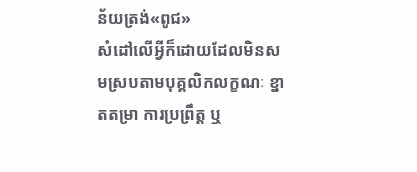ន័យត្រង់«ពូជ»
សំដៅលើអ្វីក៏ដោយដែលមិនសមស្របតាមបុគ្គលិកលក្ខណៈ ខ្នាតតម្រា ការប្រព្រឹត្ត ឬ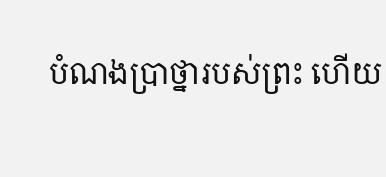បំណងប្រាថ្នារបស់ព្រះ ហើយ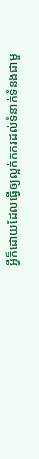អ្វីក៏ដោយដែលធ្វើឲ្យល្អក់កករដល់ទំនាក់ទំនងជាមួ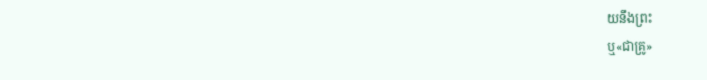យនឹងព្រះ
ឬ«ជាគ្រូ»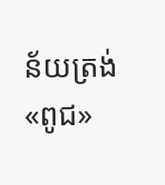ន័យត្រង់«ពូជ»